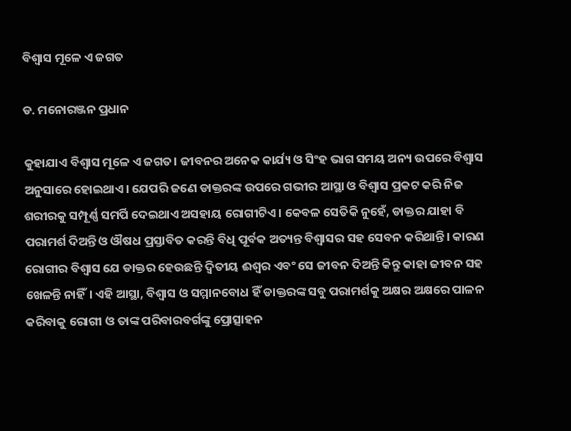ବିଶ୍ବାସ ମୂଳେ ଏ ଜଗତ

ଡ. ମନୋରଞ୍ଜନ ପ୍ରଧାନ

କୁହାଯାଏ ବିଶ୍ବାସ ମୂଳେ ଏ ଜଗତ। ଜୀବନର ଅନେକ କାର୍ଯ୍ୟ ଓ ସିଂହ ଭାଗ ସମୟ ଅନ୍ୟ ଉପରେ ବିଶ୍ୱାସ ଅନୁସାରେ ହୋଇଥାଏ। ଯେପରି ଜଣେ ଡାକ୍ତରଙ୍କ ଉପରେ ଗଭୀର ଆସ୍ଥା ଓ ବିଶ୍ବାସ ପ୍ରକଟ କରି ନିଜ ଶରୀରକୁ ସମ୍ପୂର୍ଣ୍ଣ ସମର୍ପି ଦେଇଥାଏ ଅସହାୟ ରୋଗୀଟିଏ। କେବଳ ସେତିକି ନୁହେଁ, ଡାକ୍ତର ଯାହା ବି ପରାମର୍ଶ ଦିଅନ୍ତି ଓ ଔଷଧ ପ୍ରସ୍ତାବିତ କରନ୍ତି ବିଧି ପୂର୍ବକ ଅତ୍ୟନ୍ତ ବିଶ୍ବାସର ସହ ସେବନ କରିଥାନ୍ତି। କାରଣ ରୋଗୀର ବିଶ୍ବାସ ଯେ ଡାକ୍ତର ହେଉଛନ୍ତି ଦ୍ୱିତୀୟ ଈଶ୍ୱର ଏବଂ ସେ ଜୀବନ ଦିଅନ୍ତି କିନ୍ତୁ କାହା ଜୀବନ ସହ ଖେଳନ୍ତି ନାହିଁ। ଏହି ଆସ୍ଥା, ବିଶ୍ବାସ ଓ ସମ୍ମାନବୋଧ ହିଁ ଡାକ୍ତରଙ୍କ ସବୁ ପରାମର୍ଶକୁ ଅକ୍ଷର ଅକ୍ଷରେ ପାଳନ କରିବାକୁ ରୋଗୀ ଓ ତାଙ୍କ ପରିବାରବର୍ଗଙ୍କୁ ପ୍ରୋତ୍ସାହନ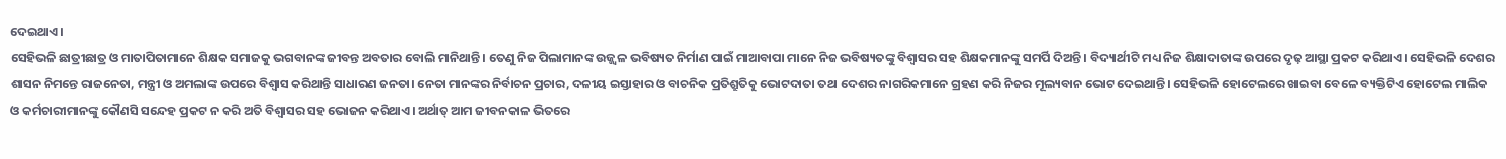ଦେଇଥାଏ।
ସେହିଭଳି ଛାତ୍ରୀଛାତ୍ର ଓ ମାତାପିତାମାନେ ଶିକ୍ଷକ ସମାଜକୁ ଭଗବାନଙ୍କ ଜୀବନ୍ତ ଅବତାର ବୋଲି ମାନିଥାନ୍ତି। ତେଣୁ ନିଜ ପିଲାମାନଙ୍କ ଉଜ୍ଜ୍ୱଳ ଭବିଷ୍ୟତ ନିର୍ମାଣ ପାଇଁ ମାଆବାପା ମାନେ ନିଜ ଭବିଷ୍ୟତଙ୍କୁ ବିଶ୍ୱାସର ସହ ଶିକ୍ଷକମାନଙ୍କୁ ସମର୍ପି ଦିଅନ୍ତି। ବିଦ୍ୟାର୍ଥୀଟି ମଧ୍ୟ ନିଜ ଶିକ୍ଷାଦାତାଙ୍କ ଉପରେ ଦୃଢ଼ ଆସ୍ଥା ପ୍ରକଟ କରିଥାଏ। ସେହିଭଳି ଦେଶର ଶାସନ ନିମନ୍ତେ ରାଜନେତା, ମନ୍ତ୍ରୀ ଓ ଅମଲାଙ୍କ ଉପରେ ବିଶ୍ୱାସ କରିଥାନ୍ତି ସାଧାରଣ ଜନତା। ନେତା ମାନଙ୍କର ନିର୍ବାଚନ ପ୍ରଚାର, ଦଳୀୟ ଇସ୍ତାହାର ଓ ବାଚନିକ ପ୍ରତିଶ୍ରୁତିକୁ ଭୋଟଦାତା ତଥା ଦେଶର ନାଗରିକମାନେ ଗ୍ରହଣ କରି ନିଜର ମୂଲ୍ୟବାନ ଭୋଟ ଦେଇଥାନ୍ତି। ସେହିଭଳି ହୋଟେଲରେ ଖାଇବା ବେଳେ ବ୍ୟକ୍ତିଟିଏ ହୋଟେଲ ମାଲିକ ଓ କର୍ମଚାରୀମାନଙ୍କୁ କୌଣସି ସନ୍ଦେହ ପ୍ରକଟ ନ କରି ଅତି ବିଶ୍ବାସର ସହ ଭୋଜନ କରିଥାଏ। ଅର୍ଥାତ୍‌ ଆମ ଜୀବନକାଳ ଭିତରେ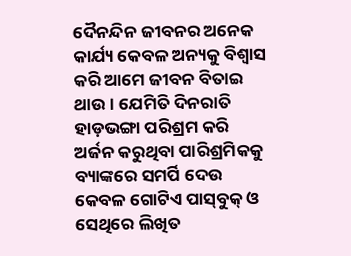ଦୈନନ୍ଦିନ ଜୀବନର ଅନେକ କାର୍ଯ୍ୟ କେବଳ ଅନ୍ୟକୁ ବିଶ୍ବାସ କରି ଆମେ ଜୀବନ ବିତାଇ ଥାଉ। ଯେମିତି ଦିନରାତି ହାଡ଼ଭଙ୍ଗା ପରିଶ୍ରମ କରି ଅର୍ଜନ କରୁଥିବା ପାରିଶ୍ରମିକକୁ ବ୍ୟାଙ୍କରେ ସମର୍ପି ଦେଉ କେବଳ ଗୋଟିଏ ପାସ୍‌ବୁକ୍‌ ଓ ସେଥିରେ ଲିଖିତ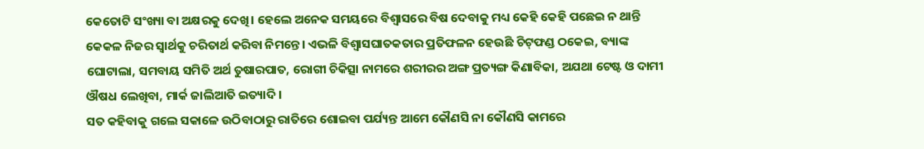କେତୋଟି ସଂଖ୍ୟା ବା ଅକ୍ଷରକୁ ଦେଖି। ହେଲେ ଅନେକ ସମୟରେ ବିଶ୍ୱାସରେ ବିଷ ଦେବାକୁ ମଧ୍ୟ କେହି କେହି ପଛେଇ ନ ଥାନ୍ତି କେକଳ ନିଜର ସ୍ବାର୍ଥକୁ ଚରିତାର୍ଥ କରିବା ନିମନ୍ତେ। ଏଭଳି ବିଶ୍ୱାସଘାତକତାର ପ୍ରତିଫଳନ ହେଉଛି ଚିଟ୍‌ଫଣ୍ଡ ଠକେଇ, ବ୍ୟାଙ୍କ ଘୋଟାଲା, ସମବାୟ ସମିତି ଅର୍ଥ ତୁଷାରପାତ, ରୋଗୀ ଚିକିତ୍ସା ନାମରେ ଶରୀରର ଅଙ୍ଗ ପ୍ରତ୍ୟଙ୍ଗ କିଣାବିକା, ଅଯଥା ଟେଷ୍ଟ ଓ ଦାମୀ ଔଷଧ ଲେଖିବା, ମାର୍କ ଜାଲିଆତି ଇତ୍ୟାଦି।
ସତ କହିବାକୁ ଗଲେ ସକାଳେ ଉଠିବାଠାରୁ ରାତିରେ ଶୋଇବା ପର୍ଯ୍ୟନ୍ତ ଆମେ କୌଣସି ନା କୌଣସି କାମରେ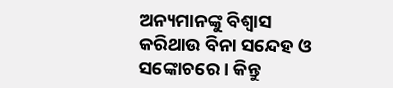ଅନ୍ୟମାନଙ୍କୁ ବିଶ୍ୱାସ କରିଥାଉ ବିନା ସନ୍ଦେହ ଓ ସଙ୍କୋଚରେ। କିନ୍ତୁ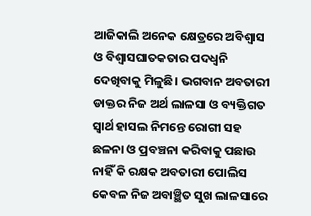ଆଜିକାଲି ଅନେକ କ୍ଷେତ୍ରରେ ଅବିଶ୍ବାସ ଓ ବିଶ୍ବାସଘାତକତାର ପଦଧ୍ବନି ଦେଖିବାକୁ ମିଳୁଛି। ଭଗବାନ ଅବତାରୀ ଡାକ୍ତର ନିଜ ଅର୍ଥ ଲାଳସା ଓ ବ୍ୟକ୍ତିଗତ ସ୍ବାର୍ଥ ହାସଲ ନିମନ୍ତେ ରୋଗୀ ସହ ଛଳନା ଓ ପ୍ରବଞ୍ଚନା କରିବାକୁ ପଛାଉ ନାହିଁ କି ରକ୍ଷକ ଅବତାରୀ ପୋଲିସ କେବଳ ନିଜ ଅବାଞ୍ଛିତ ସୁଖ ଲାଳସାରେ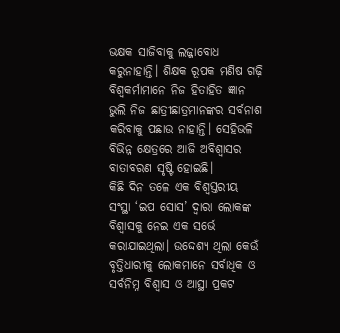ଭକ୍ଷକ ସାଜିବାକୁ ଲଜ୍ଜାବୋଧ କରୁନାହାନ୍ତି। ଶିକ୍ଷକ ରୂପକ ମଣିଷ ଗଢ଼ି ବିଶ୍ବକର୍ମାମାନେ ନିଜ ହିତାହିତ ଜ୍ଞାନ ଭୁଲି ନିଜ ଛାତ୍ରୀଛାତ୍ରମାନଙ୍କର ସର୍ବନାଶ କରିବାକୁ ପଛାଉ ନାହାନ୍ତି। ସେହିଭଳି ବିଭିନ୍ନ କ୍ଷେତ୍ରରେ ଆଜି ଅବିଶ୍ବାସର ବାତାବରଣ ସୃଷ୍ଟି ହୋଇଛି।
କିଛି ଦିନ ତଳେ ଏକ ବିଶ୍ବସ୍ତରୀୟ ସଂସ୍ଥା ‘ଇପ ସୋସ’ ଦ୍ବାରା ଲୋକଙ୍କ ବିଶ୍ୱାସକୁ ନେଇ ଏକ ସର୍ଭେ କରାଯାଇଥିଲା। ଉଦ୍ଦେଶ୍ୟ ଥିଲା କେଉଁ ବୃତ୍ତିଧାରୀକୁ ଲୋକମାନେ ସର୍ବାଧିକ ଓ ସର୍ବନିମ୍ନ ବିଶ୍ବାସ ଓ ଆସ୍ଥା ପ୍ରକଟ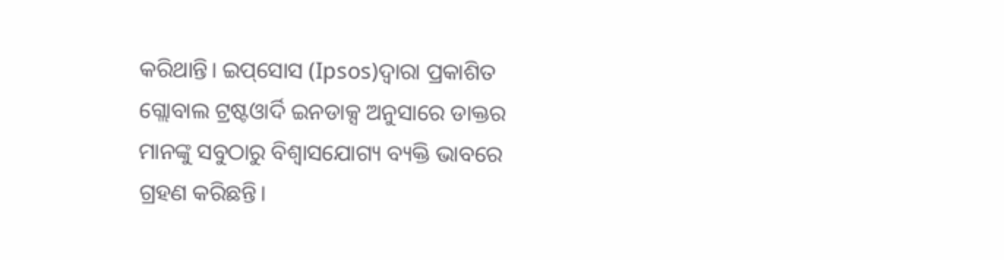କରିଥାନ୍ତି। ଇପ୍‌ସୋସ (Ipsos)ଦ୍ବାରା ପ୍ରକାଶିତ ଗ୍ଲୋବାଲ ଟ୍ରଷ୍ଟଓାର୍ଦି ଇନଡାକ୍ସ ଅନୁସାରେ ଡାକ୍ତର ମାନଙ୍କୁ ସବୁଠାରୁ ବିଶ୍ବାସଯୋଗ୍ୟ ବ୍ୟକ୍ତି ଭାବରେ ଗ୍ରହଣ କରିଛନ୍ତି।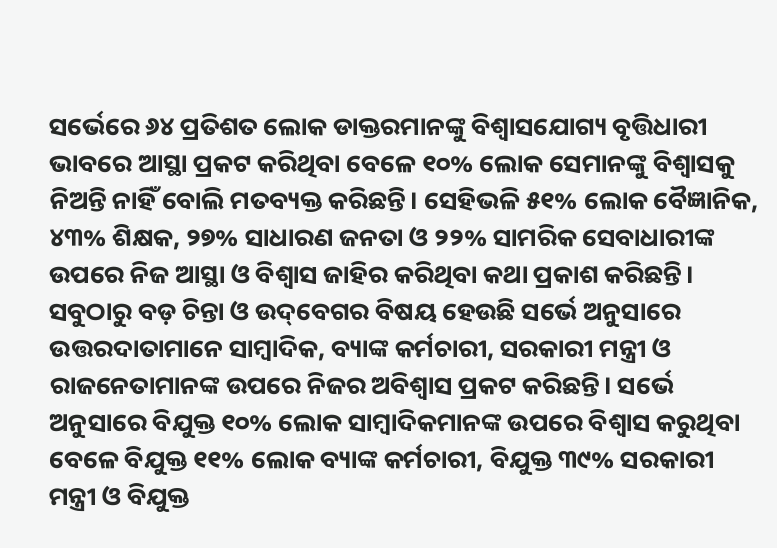ସର୍ଭେରେ ୬୪ ପ୍ରତିଶତ ଲୋକ ଡାକ୍ତରମାନଙ୍କୁ ବିଶ୍ବାସଯୋଗ୍ୟ ବୃତ୍ତିଧାରୀ ଭାବରେ ଆସ୍ଥା ପ୍ରକଟ କରିଥିବା ବେଳେ ୧୦% ଲୋକ ସେମାନଙ୍କୁ ବିଶ୍ବାସକୁ ନିଅନ୍ତି ନାହିଁ ବୋଲି ମତବ୍ୟକ୍ତ କରିଛନ୍ତି। ସେହିଭଳି ୫୧% ଲୋକ ବୈଜ୍ଞାନିକ, ୪୩% ଶିକ୍ଷକ, ୨୭% ସାଧାରଣ ଜନତା ଓ ୨୨% ସାମରିକ ସେବାଧାରୀଙ୍କ ଉପରେ ନିଜ ଆସ୍ଥା ଓ ବିଶ୍ବାସ ଜାହିର କରିଥିବା କଥା ପ୍ରକାଶ କରିଛନ୍ତି। ସବୁଠାରୁ ବଡ଼ ଚିନ୍ତା ଓ ଉଦ୍‌ବେଗର ବିଷୟ ହେଉଛି ସର୍ଭେ ଅନୁସାରେ ଉତ୍ତରଦାତାମାନେ ସାମ୍ବାଦିକ, ବ୍ୟାଙ୍କ କର୍ମଚାରୀ, ସରକାରୀ ମନ୍ତ୍ରୀ ଓ ରାଜନେତାମାନଙ୍କ ଉପରେ ନିଜର ଅବିଶ୍ବାସ ପ୍ରକଟ କରିଛନ୍ତି। ସର୍ଭେ ଅନୁସାରେ ବିଯୁକ୍ତ ୧୦% ଲୋକ ସାମ୍ବାଦିକମାନଙ୍କ ଉପରେ ବିଶ୍ୱାସ କରୁଥିବା ବେଳେ ବିଯୁକ୍ତ ୧୧% ଲୋକ ବ୍ୟାଙ୍କ କର୍ମଚାରୀ, ବିଯୁକ୍ତ ୩୯% ସରକାରୀ ମନ୍ତ୍ରୀ ଓ ବିଯୁକ୍ତ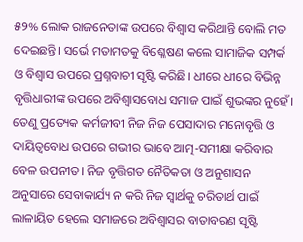୫୨% ଲୋକ ରାଜନେତାଙ୍କ ଉପରେ ବିଶ୍ୱାସ କରିଥାନ୍ତି ବୋଲି ମତ ଦେଇଛନ୍ତି। ସର୍ଭେ ମତାମତକୁ ବିଶ୍ଳେଷଣ କଲେ ସାମାଜିକ ସମ୍ପର୍କ ଓ ବିଶ୍ବାସ ଉପରେ ପ୍ରଶ୍ନବାଚୀ ସୃଷ୍ଟି କରିଛି। ଧୀରେ ଧୀରେ ବିଭିନ୍ନ ବୃତ୍ତିଧାରୀଙ୍କ ଉପରେ ଅବିଶ୍ବାସବୋଧ ସମାଜ ପାଇଁ ଶୁଭଙ୍କର ନୁହେଁ। ତେଣୁ ପ୍ରତ୍ୟେକ କର୍ମଜୀବୀ ନିଜ ନିଜ ପେସାଦାର ମନୋବୃତ୍ତି ଓ ଦାୟିତ୍ୱବୋଧ ଉପରେ ଗଭୀର ଭାବେ ଆତ୍ମ-ସମୀକ୍ଷା କରିବାର ବେଳ ଉପନୀତ। ନିଜ ବୃତ୍ତିଗତ ନୈତିକତା ଓ ଅନୁଶାସନ ଅନୁସାରେ ସେବାକାର୍ଯ୍ୟ ନ କରି ନିଜ ସ୍ବାର୍ଥକୁ ଚରିତାର୍ଥ ପାଇଁ ଲାଳାୟିତ ହେଲେ ସମାଜରେ ଅବିଶ୍ବାସର ବାତାବରଣ ସୃଷ୍ଟି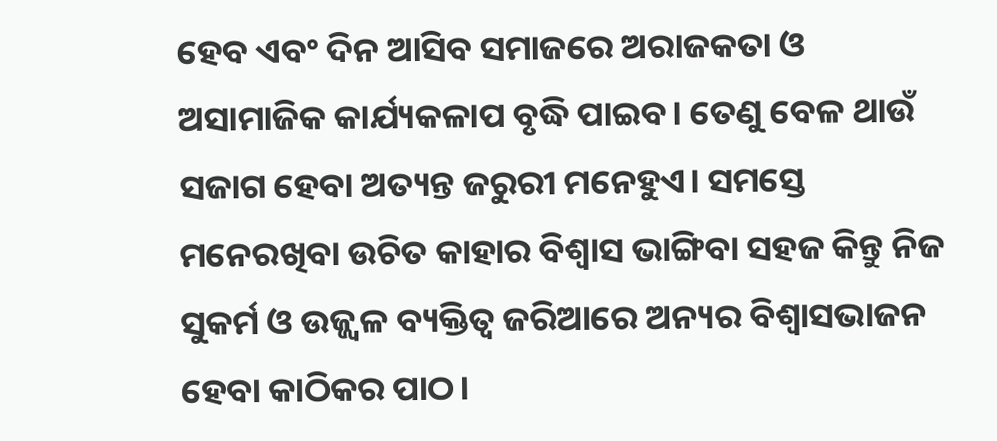ହେବ ଏବଂ ଦିନ ଆସିବ ସମାଜରେ ଅରାଜକତା ଓ ଅସାମାଜିକ କାର୍ଯ୍ୟକଳାପ ବୃଦ୍ଧି ପାଇବ। ତେଣୁ ବେଳ ଥାଉଁ ସଜାଗ ହେବା ଅତ୍ୟନ୍ତ ଜରୁରୀ ମନେହୁଏ। ସମସ୍ତେ ମନେରଖିବା ଉଚିତ କାହାର ବିଶ୍ବାସ ଭାଙ୍ଗିବା ସହଜ କିନ୍ତୁ ନିଜ ସୁକର୍ମ ଓ ଉଜ୍ଜ୍ୱଳ ବ୍ୟକ୍ତିତ୍ୱ ଜରିଆରେ ଅନ୍ୟର ବିଶ୍ବାସଭାଜନ ହେବା କାଠିକର ପାଠ।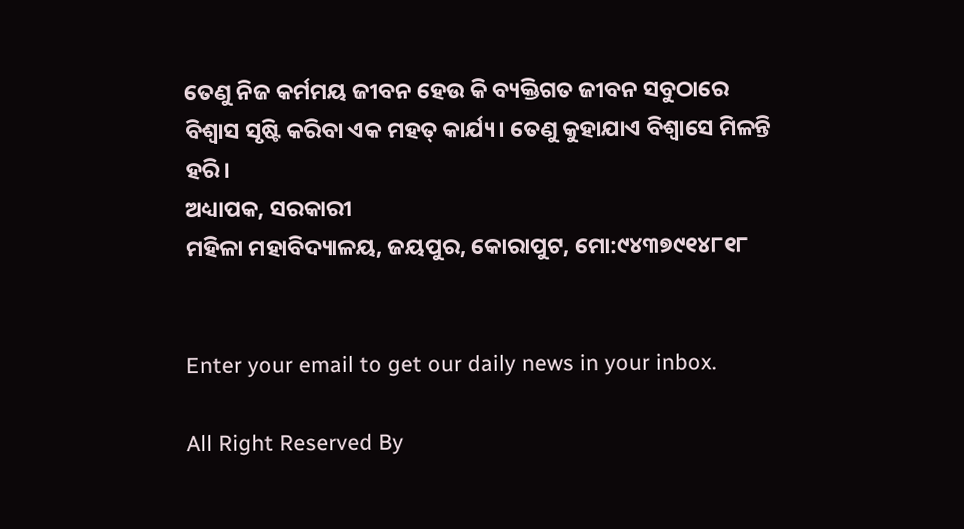ତେଣୁ ନିଜ କର୍ମମୟ ଜୀବନ ହେଉ କି ବ୍ୟକ୍ତିଗତ ଜୀବନ ସବୁଠାରେ ବିଶ୍ବାସ ସୃଷ୍ଟି କରିବା ଏକ ମହତ୍‌ କାର୍ଯ୍ୟ। ତେଣୁ କୁହାଯାଏ ବିଶ୍ବାସେ ମିଳନ୍ତି ହରି।
ଅଧ୍ୟାପକ, ସରକାରୀ
ମହିଳା ମହାବିଦ୍ୟାଳୟ, ଜୟପୁର, କୋରାପୁଟ, ମୋ:୯୪୩୭୯୧୪୮୧୮


Enter your email to get our daily news in your inbox.

All Right Reserved By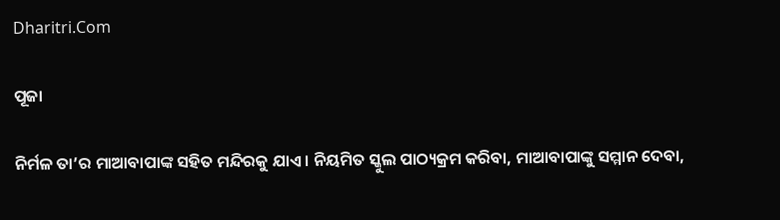Dharitri.Com

ପୂଜା

ନିର୍ମଳ ତା’ର ମାଆବାପାଙ୍କ ସହିତ ମନ୍ଦିରକୁ ଯାଏ। ନିୟମିତ ସ୍କୁଲ ପାଠ୍ୟକ୍ରମ କରିବା, ମାଆବାପାଙ୍କୁ ସମ୍ମାନ ଦେବା,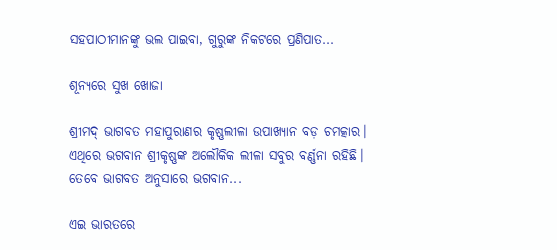ସହପାଠୀମାନଙ୍କୁ ଭଲ ପାଇବା, ଗୁରୁଙ୍କ ନିକଟରେ ପ୍ରଣିପାତ...

ଶୂନ୍ୟରେ ସୁଖ ଖୋଜା

ଶ୍ରୀମଦ୍‌ ଭାଗବତ ମହାପୁରାଣର କୃଷ୍ଣଲୀଳା ଉପାଖ୍ୟାନ ବଡ଼ ଚମତ୍କାର। ଏଥିରେ ଭଗବାନ ଶ୍ରୀକୃଷ୍ଣଙ୍କ ଅଲୌକିକ ଲୀଳା ସବୁର ବର୍ଣ୍ଣନା ରହିଛି। ତେବେ ଭାଗବତ ଅନୁସାରେ ଭଗବାନ...

ଏଇ ଭାରତରେ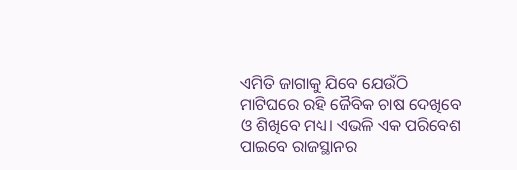ଏମିତି ଜାଗାକୁ ଯିବେ ଯେଉଁଠି ମାଟିଘରେ ରହି ଜୈବିକ ଚାଷ ଦେଖିବେ ଓ ଶିଖିବେ ମଧ୍ୟ। ଏଭଳି ଏକ ପରିବେଶ ପାଇବେ ରାଜସ୍ଥାନର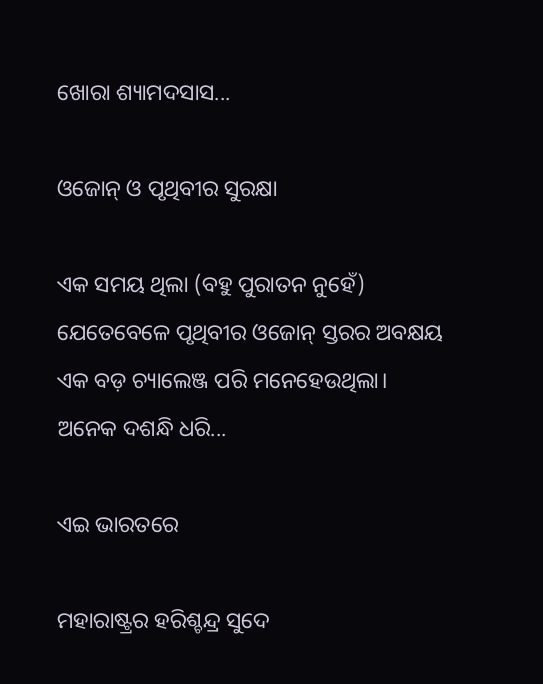ଖୋରା ଶ୍ୟାମଦସାସ...

ଓଜୋନ୍‌ ଓ ପୃଥିବୀର ସୁରକ୍ଷା

ଏକ ସମୟ ଥିଲା (ବହୁ ପୁରାତନ ନୁହେଁ) ଯେତେବେଳେ ପୃଥିବୀର ଓଜୋନ୍‌ ସ୍ତରର ଅବକ୍ଷୟ ଏକ ବଡ଼ ଚ୍ୟାଲେଞ୍ଜ ପରି ମନେହେଉଥିଲା। ଅନେକ ଦଶନ୍ଧି ଧରି...

ଏଇ ଭାରତରେ

ମହାରାଷ୍ଟ୍ରର ହରିଶ୍ଚନ୍ଦ୍ର ସୁଦେ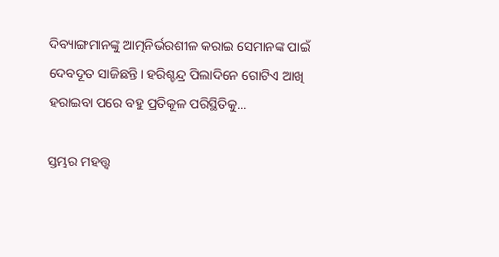ଦିବ୍ୟାଙ୍ଗମାନଙ୍କୁ ଆତ୍ମନିର୍ଭରଶୀଳ କରାଇ ସେମାନଙ୍କ ପାଇଁ ଦେବଦୂତ ସାଜିଛନ୍ତି। ହରିଶ୍ଚନ୍ଦ୍ର ପିଲାଦିନେ ଗୋଟିଏ ଆଖି ହରାଇବା ପରେ ବହୁ ପ୍ରତିକୂଳ ପରିସ୍ଥିତିକୁ...

ସ୍ତମ୍ଭର ମହତ୍ତ୍ୱ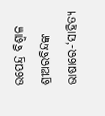ଉପେନ୍ଦ୍ର ବିଶ୍ୱାଳ   ଶ୍ରୀଅରବିନ୍ଦଙ୍କ ଭାଷାରେ-‘ସାହିତ୍ୟ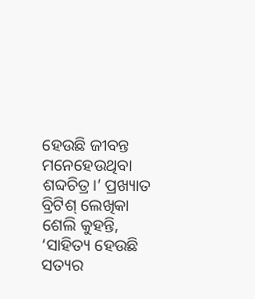ହେଉଛି ଜୀବନ୍ତ ମନେହେଉଥିବା ଶବ୍ଦଚିତ୍ର।’ ପ୍ରଖ୍ୟାତ ବ୍ରିଟିଶ୍‌ ଲେଖିକା ଶେଲି କୁହନ୍ତି, ‘ସାହିତ୍ୟ ହେଉଛି ସତ୍ୟର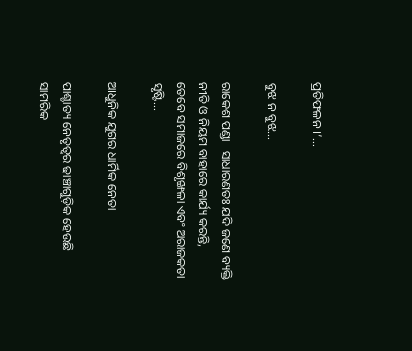ପ୍ରତିଫଳନ ।’...

ବୁଝ ନ ବୁଝ…

ରାକେଶ ପଣ୍ଡା   ସାଧାରଣତଃ ଯଦି ଜଣେ ବ୍ୟକ୍ତି ନୀତି ଓ ନିୟମ ବାହାରେ କାର୍ଯ୍ୟ କରନ୍ତି, ତେବେ ସମାଜରେ ବିଶୃଙ୍ଖଳା ଏବଂ ଅରାଜକତା ସୃଷ୍ଟି...

ଆଧୁନିକ ଯୁଗର ଧାର୍ମିକ ନେତା

ପାଶ୍ଚାତ୍ୟ ନେତୃତ୍ୱର ଢାଞ୍ଚାଗୁଡ଼ିକ ହେଉଛି ସାମରିକ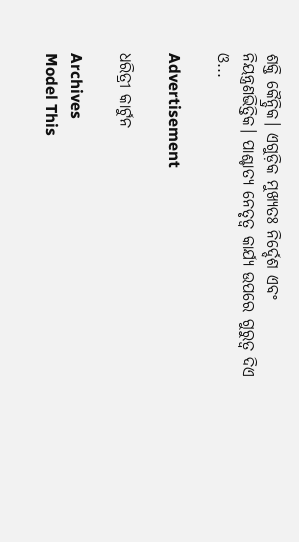ଶକ୍ତି କୈନ୍ଦ୍ରିକ। ଏଗୁଡ଼ିକ ମୁଖ୍ୟତଃ ନିର୍ଦ୍ଦେଶ ଏବଂ ନିୟନ୍ତ୍ରଣଭିତ୍ତିକ। ପାଶ୍ଚାତ୍ୟ ନେତୃତ୍ୱ କାର୍ଯ୍ୟ ଉପରେ ଗୁରୁତ୍ୱ ଦିଏ ଓ...

Advertisement

ଧରିତ୍ରୀ କାର୍ଟୁନ

Archives
Model This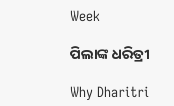Week

ପିଲାଙ୍କ ଧରିତ୍ରୀ

Why Dharitri